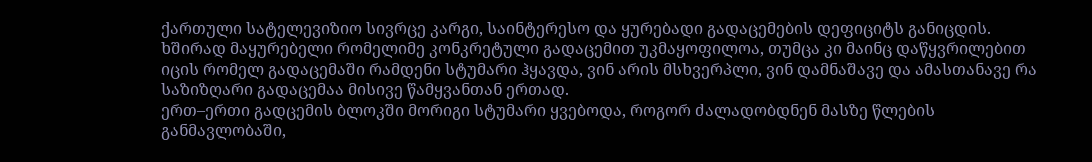ქართული სატელევიზიო სივრცე კარგი, საინტერესო და ყურებადი გადაცემების დეფიციტს განიცდის. ხშირად მაყურებელი რომელიმე კონკრეტული გადაცემით უკმაყოფილოა, თუმცა კი მაინც დაწყვრილებით იცის რომელ გადაცემაში რამდენი სტუმარი ჰყავდა, ვინ არის მსხვერპლი, ვინ დამნაშავე და ამასთანავე რა საზიზღარი გადაცემაა მისივე წამყვანთან ერთად.
ერთ–ერთი გადცემის ბლოკში მორიგი სტუმარი ყვებოდა, როგორ ძალადობდნენ მასზე წლების განმავლობაში,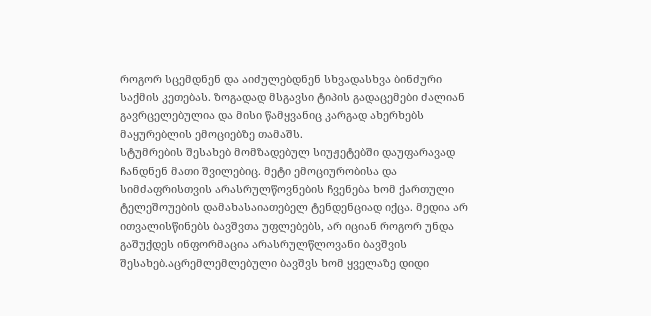როგორ სცემდნენ და აიძულებდნენ სხვადასხვა ბინძური საქმის კეთებას. ზოგადად მსგავსი ტიპის გადაცემები ძალიან გავრცელებულია და მისი წამყვანიც კარგად ახერხებს მაყურებლის ემოციებზე თამაშს.
სტუმრების შესახებ მომზადებულ სიუჟეტებში დაუფარავად ჩანდნენ მათი შვილებიც. მეტი ემოციურობისა და სიმძაფრისთვის არასრულწოვნების ჩვენება ხომ ქართული ტელეშოუების დამახასაიათებელ ტენდენციად იქცა. მედია არ ითვალისწინებს ბავშვთა უფლებებს, არ იციან როგორ უნდა გაშუქდეს ინფორმაცია არასრულწლოვანი ბავშვის შესახებ.აცრემლემლებული ბავშვს ხომ ყველაზე დიდი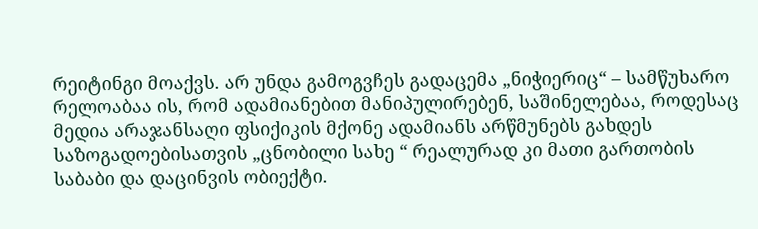რეიტინგი მოაქვს. არ უნდა გამოგვჩეს გადაცემა „ნიჭიერიც“ – სამწუხარო რელოაბაა ის, რომ ადამიანებით მანიპულირებენ, საშინელებაა, როდესაც მედია არაჯანსაღი ფსიქიკის მქონე ადამიანს არწმუნებს გახდეს საზოგადოებისათვის „ცნობილი სახე “ რეალურად კი მათი გართობის საბაბი და დაცინვის ობიექტი.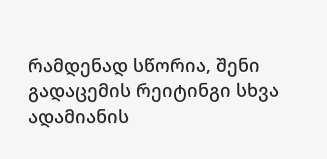რამდენად სწორია, შენი გადაცემის რეიტინგი სხვა ადამიანის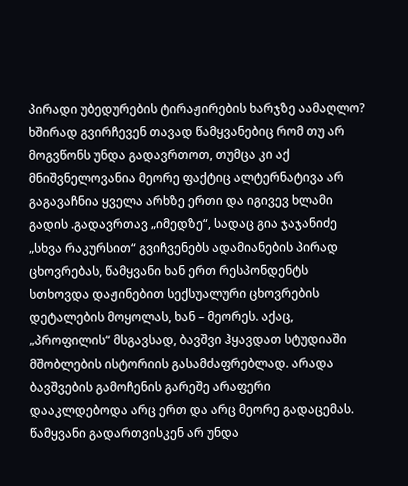პირადი უბედურების ტირაჟირების ხარჯზე აამაღლო? ხშირად გვირჩევენ თავად წამყვანებიც რომ თუ არ მოგვწონს უნდა გადავრთოთ, თუმცა კი აქ მნიშვნელოვანია მეორე ფაქტიც ალტერნატივა არ გაგავაჩნია ყველა არხზე ერთი და იგივევ ხლამი გადის .გადავრთავ „იმედზე“, სადაც გია ჯაჯანიძე „სხვა რაკურსით“ გვიჩვენებს ადამიანების პირად ცხოვრებას, წამყვანი ხან ერთ რესპონდენტს სთხოვდა დაჟინებით სექსუალური ცხოვრების დეტალების მოყოლას, ხან – მეორეს. აქაც, „პროფილის“ მსგავსად, ბავშვი ჰყავდათ სტუდიაში მშობლების ისტორიის გასამძაფრებლად. არადა ბავშვების გამოჩენის გარეშე არაფერი დააკლდებოდა არც ერთ და არც მეორე გადაცემას.
წამყვანი გადართვისკენ არ უნდა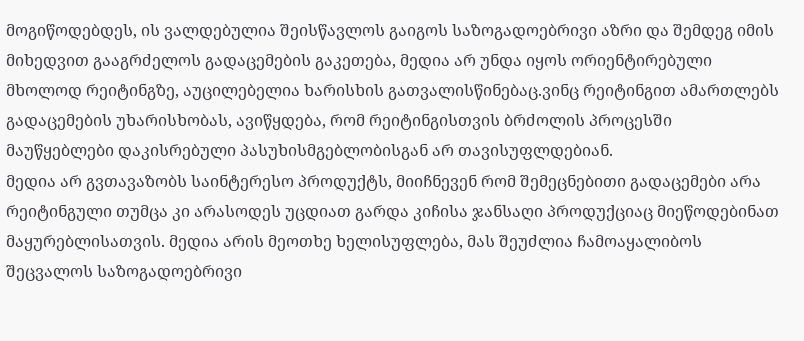მოგიწოდებდეს, ის ვალდებულია შეისწავლოს გაიგოს საზოგადოებრივი აზრი და შემდეგ იმის მიხედვით გააგრძელოს გადაცემების გაკეთება, მედია არ უნდა იყოს ორიენტირებული მხოლოდ რეიტინგზე, აუცილებელია ხარისხის გათვალისწინებაც.ვინც რეიტინგით ამართლებს გადაცემების უხარისხობას, ავიწყდება, რომ რეიტინგისთვის ბრძოლის პროცესში მაუწყებლები დაკისრებული პასუხისმგებლობისგან არ თავისუფლდებიან.
მედია არ გვთავაზობს საინტერესო პროდუქტს, მიიჩნევენ რომ შემეცნებითი გადაცემები არა რეიტინგული თუმცა კი არასოდეს უცდიათ გარდა კიჩისა ჯანსაღი პროდუქციაც მიეწოდებინათ მაყურებლისათვის. მედია არის მეოთხე ხელისუფლება, მას შეუძლია ჩამოაყალიბოს შეცვალოს საზოგადოებრივი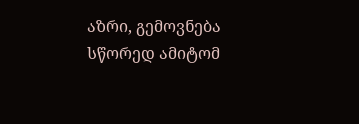აზრი, გემოვნება სწორედ ამიტომ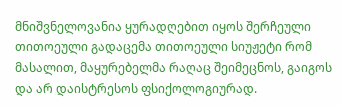მნიშვნელოვანია ყურადღებით იყოს შერჩეული თითოეული გადაცემა თითოეული სიუჟეტი რომ მასალით, მაყურებელმა რაღაც შეიმეცნოს, გაიგოს და არ დაისტრესოს ფსიქოლოგიურად.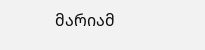მარიამ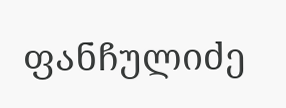ფანჩულიძე